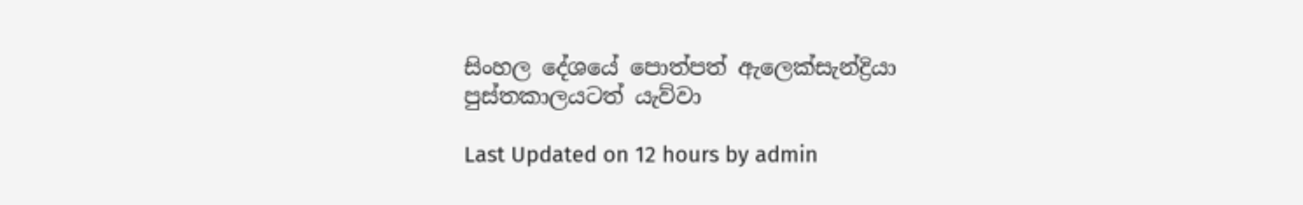සිංහල දේශයේ පොත්පත් ඇලෙක්සැන්ද්‍රියා පුස්තකාලයටත් යැව්වා

Last Updated on 12 hours by admin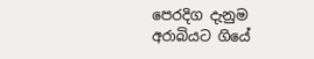පෙරදිග දැනුම අරාබියට ගියේ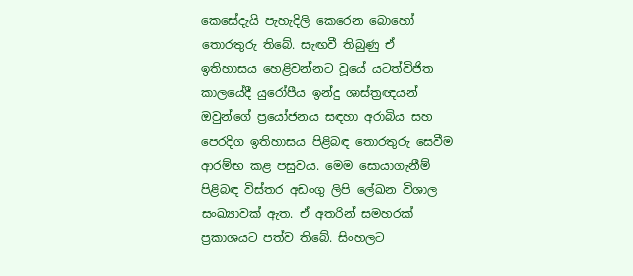කෙසේදැයි පැහැදිලි කෙරෙන බොහෝ තොරතුරු තිබේ. සැඟවී තිබුණු ඒ ඉතිහාසය හෙළිවන්නට වූයේ යටත්විජිත කාලයේදී යුරෝපීය ඉන්දු ශාස්ත්‍රඥයන් ඔවුන්ගේ ප්‍රයෝජනය සඳහා අරාබිය සහ පෙරදිග ඉතිහාසය පිළිබඳ තොරතුරු සෙවීම ආරම්භ කළ පසුවය. මෙම සොයාගැනීම් පිළිබඳ විස්තර අඩංගු ලිපි ලේඛන විශාල සංඛ්‍යාවක් ඇත. ඒ අතරින් සමහරක් ප්‍රකාශයට පත්ව තිබේ. සිංහලට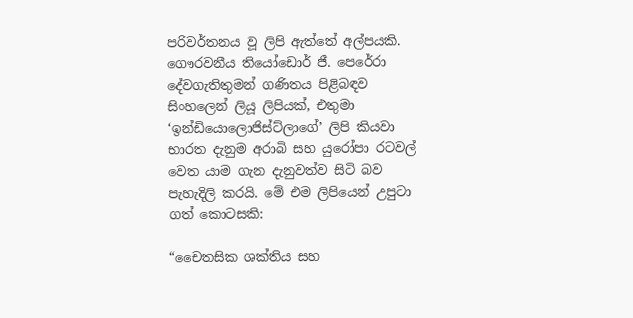පරිවර්තනය වූ ලිපි ඇත්තේ අල්පයකි. ගෞරවනීය තියෝඩොර් ජී. පෙරේරා දේවගැතිතුමන් ගණිතය පිළිබඳව සිංහලෙන් ලියූ ලිපියක්, එතුමා ‘ඉන්ඩියොලොජිස්ට්ලාගේ’ ලිපි කියවා භාරත දැනුම අරාබි සහ යුරෝපා රටවල් වෙත යාම ගැන දැනුවත්ව සිටි බව පැහැදිලි කරයි. මේ එම ලිපියෙන් උපුටා ගත් කොටසකි:

“චෛතසික ශක්තිය සහ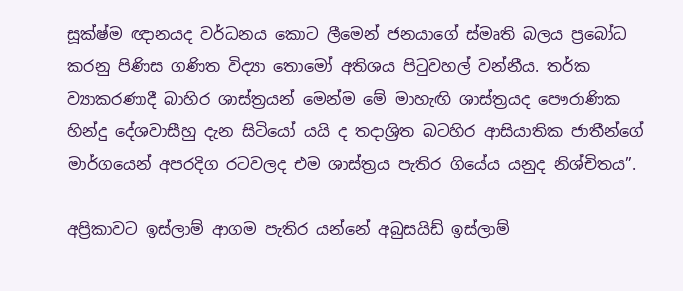සූක්ෂ්ම ඥානයද වර්ධනය කොට ලීමෙන් ජනයාගේ ස්මෘති බලය ප්‍රබෝධ කරනු පිණිස ගණිත විද්‍යා තොමෝ අතිශය පිටුවහල් වන්නීය. තර්ක ව්‍යාකරණාදී බාහිර ශාස්ත්‍රයන් මෙන්ම මේ මාහැඟි ශාස්ත්‍රයද පෞරාණික හින්දු දේශවාසීහු දැන සිටියෝ යයි ද තදාශ්‍රිත බටහිර ආසියාතික ජාතීන්ගේ මාර්ගයෙන් අපරදිග රටවලද එම ශාස්ත්‍රය පැතිර ගියේය යනුද නිශ්චිතය”.

අප්‍රිකාවට ඉස්ලාම් ආගම පැතිර යන්නේ අබුසයිඩ් ඉස්ලාම්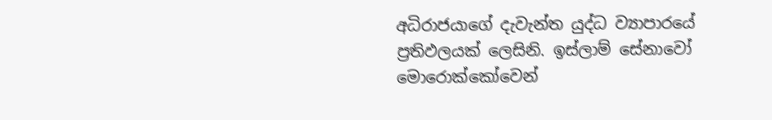අධිරාජයාගේ දැවැන්ත යුද්ධ ව්‍යාපාරයේ ප්‍රතිඵලයක් ලෙසිනි. ඉස්ලාම් සේනාවෝ මොරොක්කෝවෙන්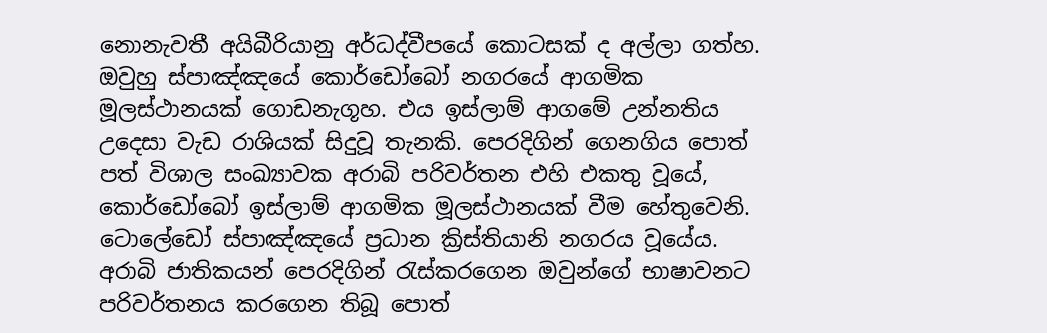නොනැවතී අයිබීරියානු අර්ධද්වීපයේ කොටසක් ද අල්ලා ගත්හ. ඔවුහු ස්පාඤ්ඤයේ කොර්ඩෝබෝ නගරයේ ආගමික මූලස්ථානයක් ගොඩනැගූහ. එය ඉස්ලාම් ආගමේ උන්නතිය උදෙසා වැඩ රාශියක් සිදුවූ තැනකි. පෙරදිගින් ගෙනගිය පොත් පත් විශාල සංඛ්‍යාවක අරාබි පරිවර්තන එහි එකතු වූයේ, කොර්ඩෝබෝ ඉස්ලාම් ආගමික මූලස්ථානයක් වීම හේතුවෙනි. ටොලේඩෝ ස්පාඤ්ඤයේ ප්‍රධාන ක්‍රිස්තියානි නගරය වූයේය. අරාබි ජාතිකයන් පෙරදිගින් රැස්කරගෙන ඔවුන්ගේ භාෂාවනට පරිවර්තනය කරගෙන තිබූ පොත්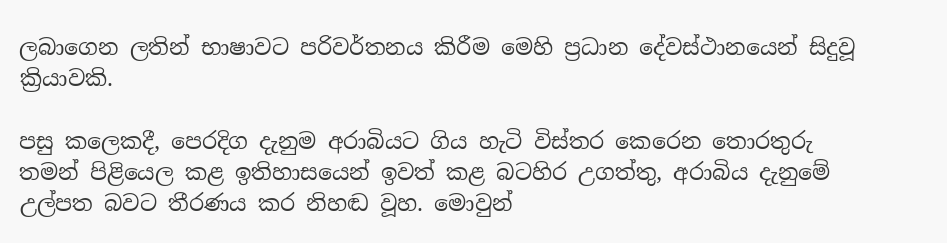ලබාගෙන ලතින් භාෂාවට පරිවර්තනය කිරීම මෙහි ප්‍රධාන දේවස්ථානයෙන් සිදුවූ ක්‍රියාවකි.

පසු කලෙකදී, පෙරදිග දැනුම අරාබියට ගිය හැටි විස්තර කෙරෙන තොරතුරු තමන් පිළියෙල කළ ඉතිහාසයෙන් ඉවත් කළ බටහිර උගත්තු, අරාබිය දැනුමේ උල්පත බවට තීරණය කර නිහඬ වූහ. මොවුන්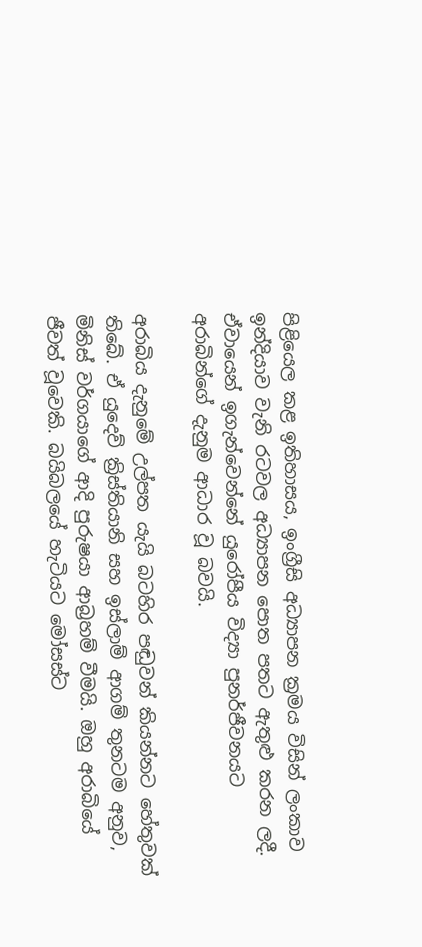පිළියෙල කළ ඉතිහාසය, ඉංග්‍රීසි අධ්‍යාපන ක්‍රමය විසින් ලංකාව ඉන්දියාව වැනි රටවල අධ්‍යාපන පොත පතට ඇතුළු කරන ලදී. ඒවායෙන් ඉගැන්වෙන්නේ යුරෝපීය විද්‍යා පුනර්ජීවනයට අරාබින්ගේ දැනුම ආධාර වූ බවයි.

අරාබිය දැනුමේ උල්පත යැයි බටහිර පඬුවන් කියන්නට හේතුවක් තිබේ. ඒ යුදෙව් ක්‍රිස්තියානි සහ ඉස්ලාම් ආගම් තුනටම අනුව, මිනිස් වර්ගයාගේ ආදි පුරුෂයා ආබ්‍රහම් වීමයි. ඔහු අරාබියේ ජීවත් වූවෙකි. බයිබලයේ හැටියට මෝසස්ට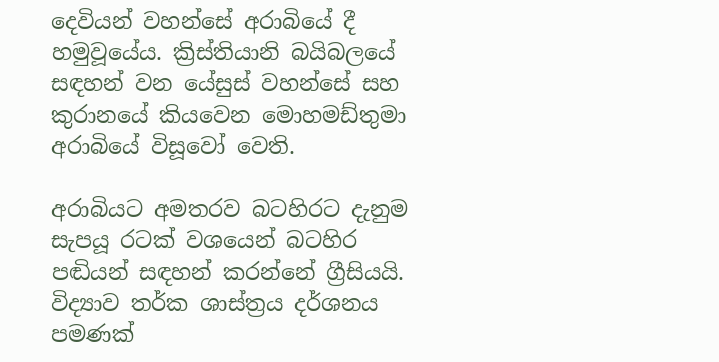දෙවියන් වහන්සේ අරාබියේ දී හමුවූයේය. ක්‍රිස්තියානි බයිබලයේ සඳහන් වන යේසුස් වහන්සේ සහ කුරානයේ කියවෙන මොහමඩ්තුමා අරාබියේ විසූවෝ වෙති.

අරාබියට අමතරව බටහිරට දැනුම සැපයූ රටක් වශයෙන් බටහිර පඬියන් සඳහන් කරන්නේ ග්‍රීසියයි. විද්‍යාව තර්ක ශාස්ත්‍රය දර්ශනය පමණක්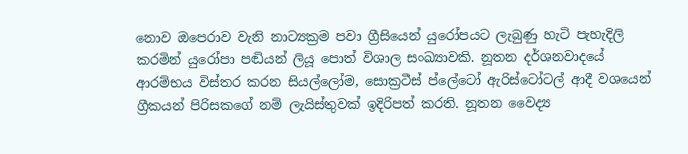නොව ඔපෙරාව වැනි නාට්‍යක්‍රම පවා ග්‍රීසියෙන් යුරෝපයට ලැබුණු හැටි පැහැදිලි කරමින් යුරෝපා පඬියන් ලියූ පොත් විශාල සංඛ්‍යාවකි. නූතන දර්ශනවාදයේ ආරම්භය විස්තර කරන සියල්ලෝම, සොක්‍රටීස් ප්ලේටෝ ඇරිස්ටෝටල් ආදී වශයෙන් ග්‍රීකයන් පිරිසකගේ නම් ලැයිස්තුවක් ඉදිරිපත් කරති. නූතන වෛද්‍ය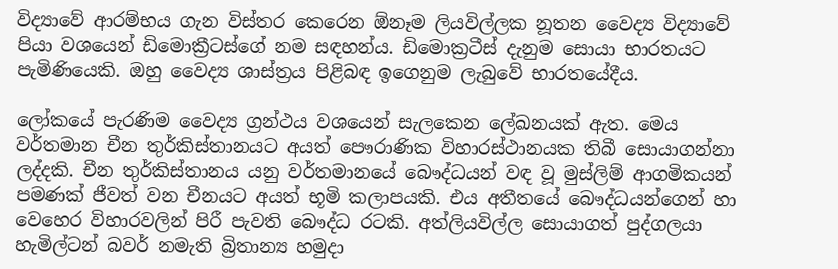විද්‍යාවේ ආරම්භය ගැන විස්තර කෙරෙන ඕනෑම ලියවිල්ලක නූතන වෛද්‍ය විද්‍යාවේ පියා වශයෙන් ඩිමොක්‍රීටස්ගේ නම සඳහන්ය. ඩිමොක්‍රටීස් දැනුම සොයා භාරතයට පැමිණියෙකි. ඔහු වෛද්‍ය ශාස්ත්‍රය පිළිබඳ ඉගෙනුම ලැබුවේ භාරතයේදීය.

ලෝකයේ පැරණිම වෛද්‍ය ග්‍රන්ථය වශයෙන් සැලකෙන ලේඛනයක් ඇත. මෙය වර්තමාන චීන තුර්කිස්තානයට අයත් පෞරාණික විහාරස්ථානයක තිබී සොයාගන්නා ලද්දකි. චීන තුර්කිස්තානය යනු වර්තමානයේ බෞද්ධයන් වඳ වූ මුස්ලිම් ආගමිකයන් පමණක් ජීවත් වන චීනයට අයත් භූමි කලාපයකි. එය අතීතයේ බෞද්ධයන්ගෙන් හා වෙහෙර විහාරවලින් පිරී පැවති බෞද්ධ රටකි. අත්ලියවිල්ල සොයාගත් පුද්ගලයා හැමිල්ටන් බවර් නමැති බ්‍රිතාන්‍ය හමුදා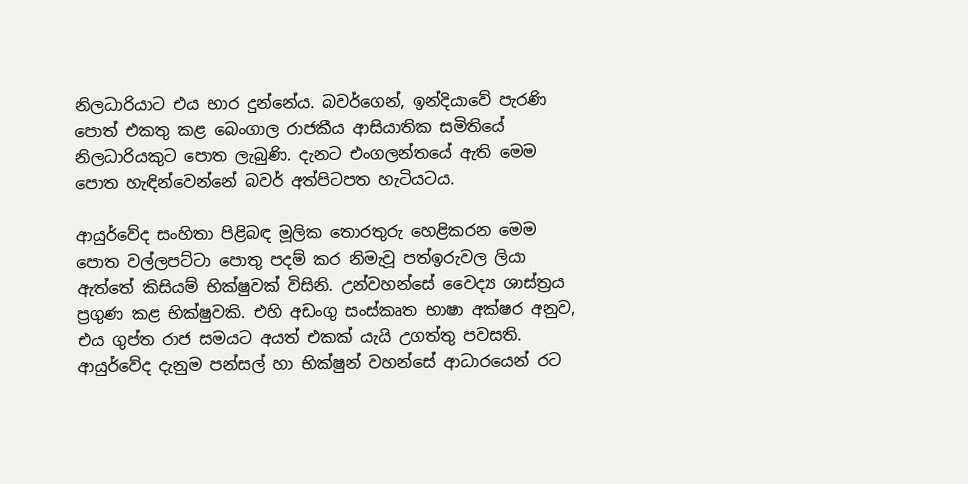නිලධාරියාට එය භාර දුන්නේය. බවර්ගෙන්, ඉන්දියාවේ පැරණි පොත් එකතු කළ බෙංගාල රාජකීය ආසියාතික සමිතියේ නිලධාරියකුට පොත ලැබුණි. දැනට එංගලන්තයේ ඇති මෙම පොත හැඳින්වෙන්නේ බවර් අත්පිටපත හැටියටය.

ආයුර්වේද සංහිතා පිළිබඳ මූලික තොරතුරු හෙළිකරන මෙම පොත වල්ලපට්ටා පොතු පදම් කර නිමැවූ පත්ඉරුවල ලියා ඇත්තේ කිසියම් භික්ෂුවක් විසිනි. උන්වහන්සේ වෛද්‍ය ශාස්ත්‍රය ප්‍රගුණ කළ භික්ෂුවකි. එහි අඩංගු සංස්කෘත භාෂා අක්ෂර අනුව, එය ගුප්ත රාජ සමයට අයත් එකක් යැයි උගත්තු පවසති. ආයුර්වේද දැනුම පන්සල් හා භික්ෂුන් වහන්සේ ආධාරයෙන් රට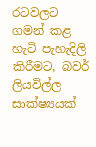රටවලට ගමන් කළ හැටි පැහැදිලි කිරීමට, බවර් ලියවිල්ල සාක්ෂ්‍යයක්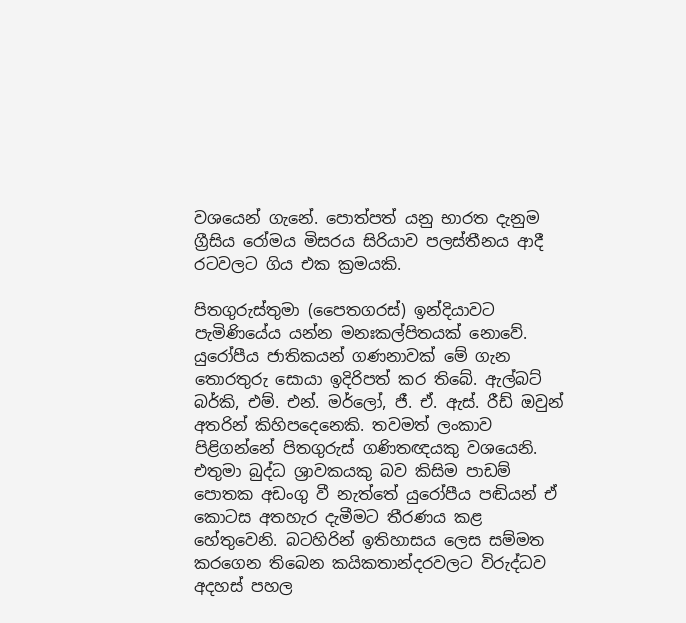වශයෙන් ගැනේ. පොත්පත් යනු භාරත දැනුම ග්‍රීසිය රෝමය මිසරය සිරියාව පලස්තීනය ආදී රටවලට ගිය එක ක්‍රමයකි.

පිතගුරුස්තුමා (පෛතගරස්) ඉන්දියාවට පැමිණියේය යන්න මනඃකල්පිතයක් නොවේ. යුරෝපීය ජාතිකයන් ගණනාවක් මේ ගැන තොරතුරු සොයා ඉදිරිපත් කර තිබේ. ඇල්බට් බර්කි, එම්. එන්. මර්ලෝ, ජී. ඒ. ඇස්. රීඩ් ඔවුන් අතරින් කිහිපදෙනෙකි. තවමත් ලංකාව පිළිගන්නේ පිතගුරුස් ගණිතඥයකු වශයෙනි. එතුමා බුද්ධ ශ්‍රාවකයකු බව කිසිම පාඩම් පොතක අඩංගු වී නැත්තේ යුරෝපීය පඬියන් ඒ කොටස අතහැර දැමීමට තීරණය කළ හේතුවෙනි. බටහිරින් ඉතිහාසය ලෙස සම්මත කරගෙන තිබෙන කයිකතාන්දරවලට විරුද්ධව අදහස් පහල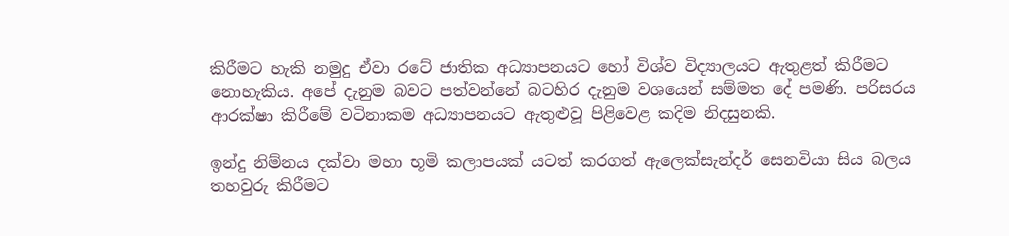කිරීමට හැකි නමුදු ඒවා රටේ ජාතික අධ්‍යාපනයට හෝ විශ්ව විද්‍යාලයට ඇතුළත් කිරීමට නොහැකිය. අපේ දැනුම බවට පත්වන්නේ බටහිර දැනුම වශයෙන් සම්මත දේ පමණි. පරිසරය ආරක්ෂා කිරීමේ වටිනාකම අධ්‍යාපනයට ඇතුළුවූ පිළිවෙළ කදිම නිදසුනකි.

ඉන්දු නිම්නය දක්වා මහා භූමි කලාපයක් යටත් කරගත් ඇලෙක්සැන්දර් සෙනවියා සිය බලය තහවුරු කිරීමට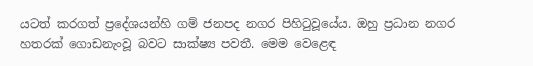යටත් කරගත් ප්‍රදේශයන්හි ගම් ජනපද නගර පිහිටුවූයේය. ඔහු ප්‍රධාන නගර හතරක් ගොඩනැංවූ බවට සාක්ෂ්‍ය පවතී. මෙම වෙළෙඳ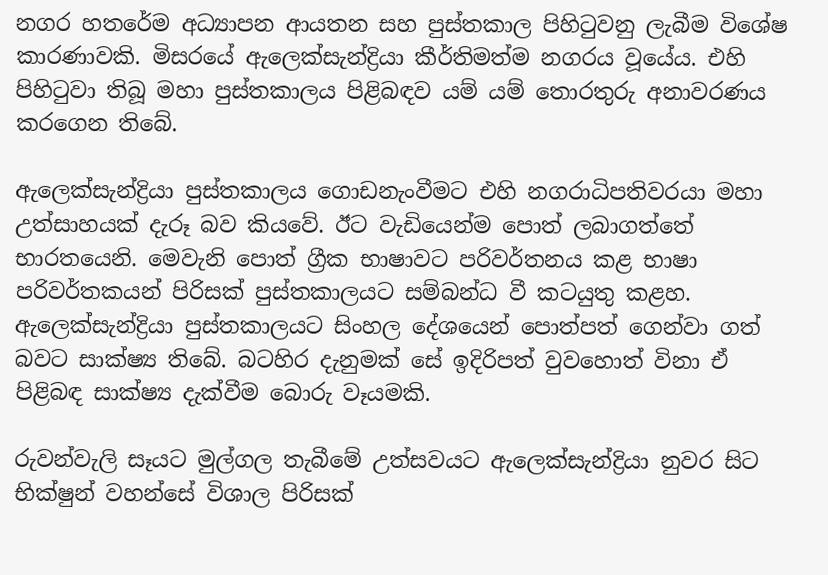නගර හතරේම අධ්‍යාපන ආයතන සහ පුස්තකාල පිහිටුවනු ලැබීම විශේෂ කාරණාවකි. මිසරයේ ඇලෙක්සැන්ද්‍රියා කීර්තිමත්ම නගරය වූයේය. එහි පිහිටුවා තිබූ මහා පුස්තකාලය පිළිබඳව යම් යම් තොරතුරු අනාවරණය කරගෙන තිබේ.

ඇලෙක්සැන්ද්‍රියා පුස්තකාලය ගොඩනැංවීමට එහි නගරාධිපතිවරයා මහා උත්සාහයක් දැරූ බව කියවේ. ඊට වැඩියෙන්ම පොත් ලබාගත්තේ භාරතයෙනි. මෙවැනි පොත් ග්‍රීක භාෂාවට පරිවර්තනය කළ භාෂා පරිවර්තකයන් පිරිසක් පුස්තකාලයට සම්බන්ධ වී කටයුතු කළහ. ඇලෙක්සැන්ද්‍රියා පුස්තකාලයට සිංහල දේශයෙන් පොත්පත් ගෙන්වා ගත් බවට සාක්ෂ්‍ය තිබේ. බටහිර දැනුමක් සේ ඉදිරිපත් වුවහොත් විනා ඒ පිළිබඳ සාක්ෂ්‍ය දැක්වීම බොරු වෑයමකි.

රුවන්වැලි සෑයට මුල්ගල තැබීමේ උත්සවයට ඇලෙක්සැන්ද්‍රියා නුවර සිට භික්ෂුන් වහන්සේ විශාල පිරිසක්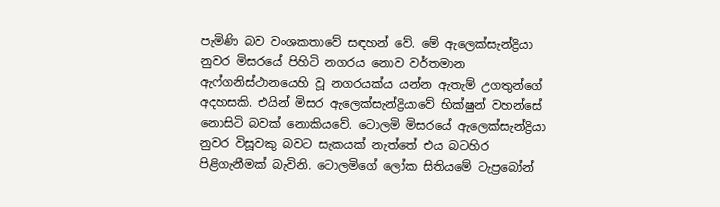පැමිණි බව වංශකතාවේ සඳහන් වේ. මේ ඇලෙක්සැන්ද්‍රියා නුවර මිසරයේ පිහිටි නගරය නොව වර්තමාන ඇෆ්ගනිස්ථානයෙහි වූ නගරයක්ය යන්න ඇතැම් උගතුන්ගේ අදහසකි. එයින් මිසර ඇලෙක්සැන්ද්‍රියාවේ භික්ෂුන් වහන්සේ නොසිටි බවක් නොකියවේ. ටොලමි මිසරයේ ඇලෙක්සැන්ද්‍රියා නුවර විසූවකු බවට සැකයක් නැත්තේ එය බටහිර පිළිගැනීමක් බැවිනි. ටොලමිගේ ලෝක සිතියමේ ටැප්‍රබෝන්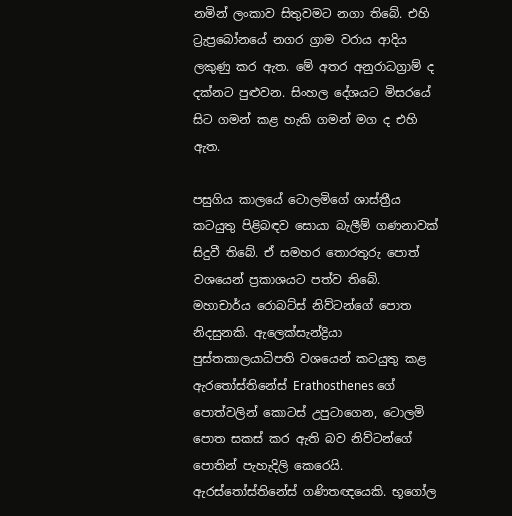නමින් ලංකාව සිතුවමට නගා තිබේ. එහි ට්‍රැප්‍රබෝනයේ නගර ග්‍රාම වරාය ආදිය ලකුණු කර ඇත. මේ අතර අනුරාධග්‍රාම් ද දක්නට පුළුවන. සිංහල දේශයට මිසරයේ සිට ගමන් කළ හැකි ගමන් මග ද එහි ඇත.

පසුගිය කාලයේ ටොලමිගේ ශාස්ත්‍රීය කටයුතු පිළිබඳව සොයා බැලීම් ගණනාවක් සිදුවී තිබේ. ඒ සමහර තොරතුරු පොත් වශයෙන් ප්‍රකාශයට පත්ව තිබේ. මහාචාර්ය රොබට්ස් නිව්ටන්ගේ පොත නිදසුනකි. ඇලෙක්සැන්ද්‍රියා පුස්තකාලයාධිපති වශයෙන් කටයුතු කළ ඇරතෝස්තිනේස් Erathosthenes ගේ පොත්වලින් කොටස් උපුටාගෙන, ටොලමි පොත සකස් කර ඇති බව නිව්ටන්ගේ පොතින් පැහැදිලි කෙරෙයි. ඇරස්තෝස්තිනේස් ගණිතඥයෙකි. භූගෝල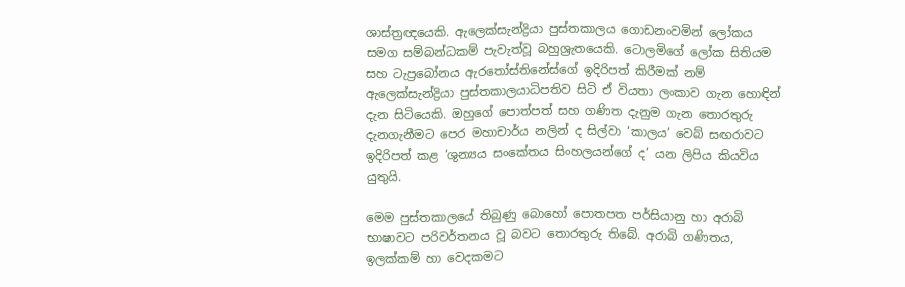ශාස්ත්‍රඥයෙකි. ඇලෙක්සැන්ද්‍රියා පුස්තකාලය ගොඩනංවමින් ලෝකය සමග සම්බන්ධකම් පැවැත්වූ බහුශ්‍රැතයෙකි. ටොලමිගේ ලෝක සිතියම සහ ටැප්‍රබෝනය ඇරතෝස්තිනේස්ගේ ඉදිරිපත් කිරීමක් නම් ඇලෙක්සැන්ද්‍රියා පුස්තකාලයාධිපතිව සිටි ඒ වියතා ලංකාව ගැන හොඳින් දැන සිටියෙකි. ඔහුගේ පොත්පත් සහ ගණිත දැනුම ගැන තොරතුරු දැනගැනීමට පෙර මහාචාර්ය නලින් ද සිල්වා ‘කාලය’ වෙබ් සඟරාවට ඉදිරිපත් කළ ‘ශුන්‍යය සංකේතය සිංහලයන්ගේ ද’ යන ලිපිය කියවිය යුතුයි.

මෙම පුස්තකාලයේ තිබුණු බොහෝ පොතපත පර්සියානු හා අරාබි භාෂාවට පරිවර්තනය වූ බවට තොරතුරු තිබේ. අරාබි ගණිතය, ඉලක්කම් හා වෙදකමට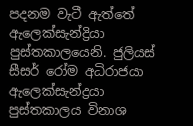පදනම වැටී ඇත්තේ ඇලෙක්සැන්ද්‍රියා පුස්තකාලයෙනි. ජුලියස් සීසර් රෝම අධිරාජයා ඇලෙක්සැන්ද්‍රයා පුස්තකාලය විනාශ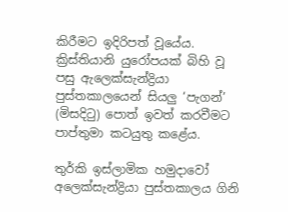කිරීමට ඉදිරිපත් වූයේය. ක්‍රිස්තියානි යුරෝපයක් බිහි වූ පසු ඇලෙක්සැන්ද්‍රියා පුස්තකාලයෙන් සියලු ‘පැගන්’ (මිසදිටු) පොත් ඉවත් කරවීමට පාප්තුමා කටයුතු කළේය.

තුර්කි ඉස්ලාමික හමුදාවෝ අලෙක්සැන්ද්‍රියා පුස්තකාලය ගිනි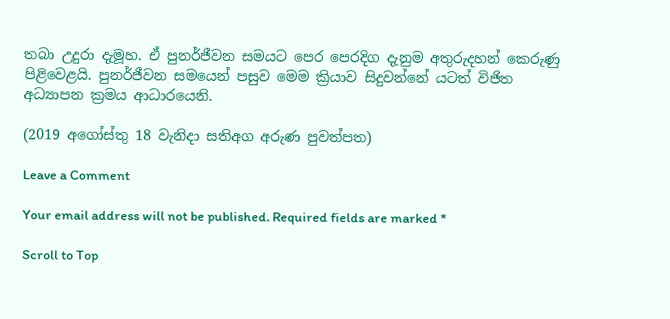තබා උදුරා දැමූහ. ඒ පුනර්ජීවන සමයට පෙර පෙරදිග දැනුම අතුරුදහන් කෙරුණු පිළිවෙළයි. පුනර්ජීවන සමයෙන් පසුව මෙම ක්‍රියාව සිදුවන්නේ යටත් විජිත අධ්‍යාපන ක්‍රමය ආධාරයෙනි.

(2019 අගෝස්තු 18 වැනිදා සතිඅග අරුණ පුවත්පත)

Leave a Comment

Your email address will not be published. Required fields are marked *

Scroll to Top